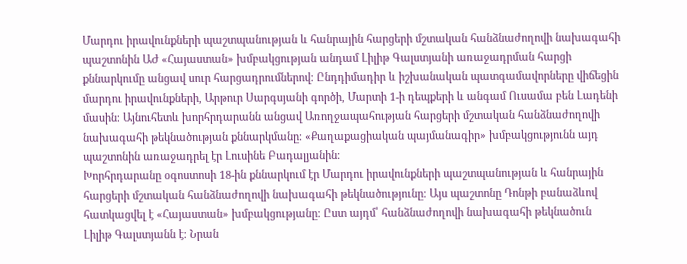Մարդու իրավունքների պաշտպանության և հանրային հարցերի մշտական հանձնաժողովի նախագահի պաշտոնին ԱԺ «Հայաստան» խմբակցության անդամ Լիլիթ Գալստյանի առաջադրման հարցի քննարկումը անցավ սուր հարցադրումներով։ Ընդդիմադիր և իշխանական պատգամավորները վիճեցին մարդու իրավունքների, Արթուր Սարգսյանի գործի, Մարտի 1-ի դեպքերի և անգամ Ուսամա բեն Լադենի մասին։ Այնուհետև խորհրդարանն անցավ Առողջապահության հարցերի մշտական հանձնաժողովի նախագահի թեկնածության քննարկմանը։ «Քաղաքացիական պայմանագիր» խմբակցությունն այդ պաշտոնին առաջադրել էր Լուսինե Բադալյանին։
Խորհրդարանը օգոստոսի 18-ին քննարկում էր Մարդու իրավունքների պաշտպանության և հանրային հարցերի մշտական հանձնաժողովի նախագահի թեկնածությունը։ Այս պաշտոնը Դոնթի բանաձևով հատկացվել է «Հայաստան» խմբակցությանը։ Ըստ այդմ՝ հանձնաժողովի նախագահի թեկնածուն Լիլիթ Գալստյանն է։ Նրան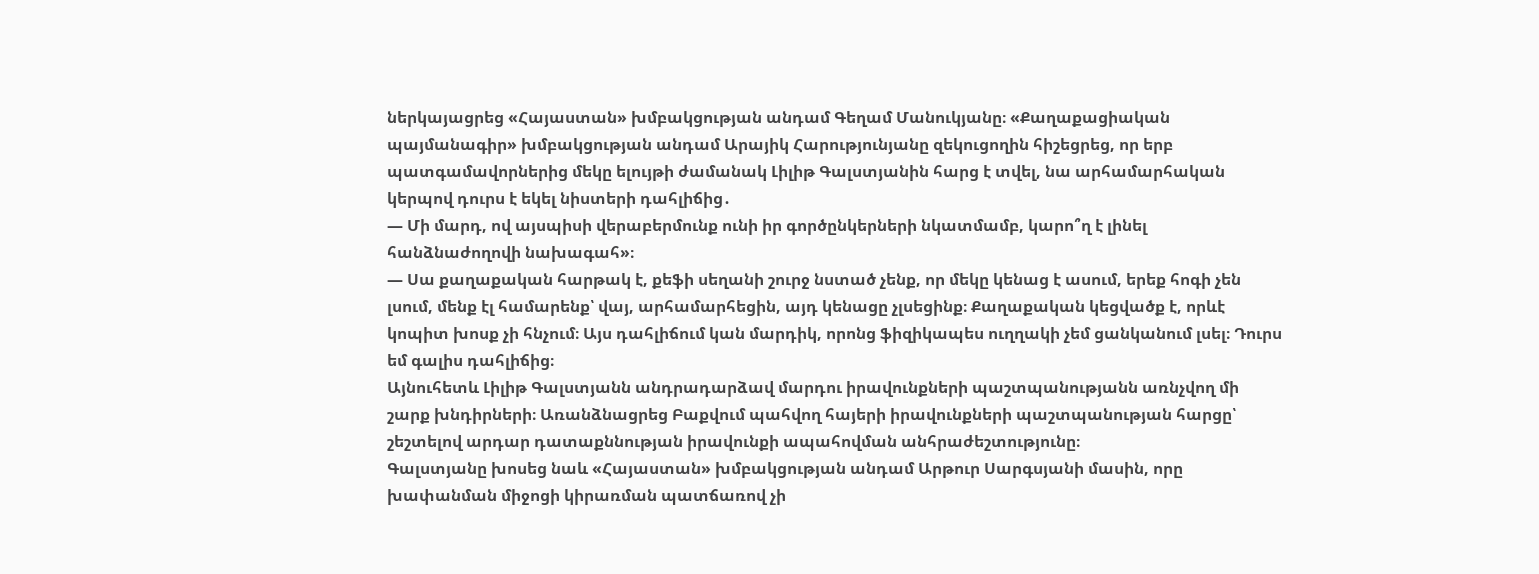ներկայացրեց «Հայաստան» խմբակցության անդամ Գեղամ Մանուկյանը։ «Քաղաքացիական պայմանագիր» խմբակցության անդամ Արայիկ Հարությունյանը զեկուցողին հիշեցրեց, որ երբ պատգամավորներից մեկը ելույթի ժամանակ Լիլիթ Գալստյանին հարց է տվել, նա արհամարհական կերպով դուրս է եկել նիստերի դահլիճից․
— Մի մարդ, ով այսպիսի վերաբերմունք ունի իր գործընկերների նկատմամբ, կարո՞ղ է լինել հանձնաժողովի նախագահ»։
— Սա քաղաքական հարթակ է, քեֆի սեղանի շուրջ նստած չենք, որ մեկը կենաց է ասում, երեք հոգի չեն լսում, մենք էլ համարենք՝ վայ, արհամարհեցին, այդ կենացը չլսեցինք։ Քաղաքական կեցվածք է, որևէ կոպիտ խոսք չի հնչում։ Այս դահլիճում կան մարդիկ, որոնց ֆիզիկապես ուղղակի չեմ ցանկանում լսել։ Դուրս եմ գալիս դահլիճից։
Այնուհետև Լիլիթ Գալստյանն անդրադարձավ մարդու իրավունքների պաշտպանությանն առնչվող մի շարք խնդիրների։ Առանձնացրեց Բաքվում պահվող հայերի իրավունքների պաշտպանության հարցը՝ շեշտելով արդար դատաքննության իրավունքի ապահովման անհրաժեշտությունը։
Գալստյանը խոսեց նաև «Հայաստան» խմբակցության անդամ Արթուր Սարգսյանի մասին, որը խափանման միջոցի կիրառման պատճառով չի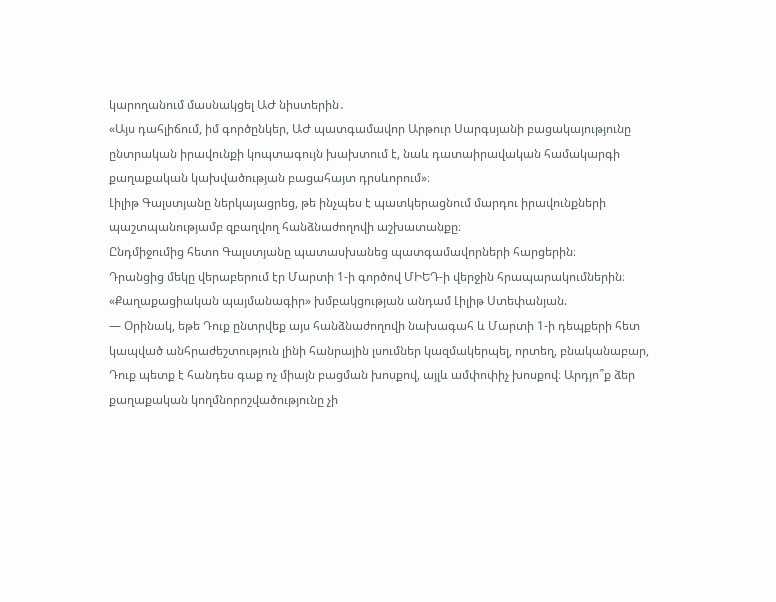կարողանում մասնակցել ԱԺ նիստերին․
«Այս դահլիճում, իմ գործընկեր, ԱԺ պատգամավոր Արթուր Սարգսյանի բացակայությունը ընտրական իրավունքի կոպտագույն խախտում է, նաև դատաիրավական համակարգի քաղաքական կախվածության բացահայտ դրսևորում»։
Լիլիթ Գալստյանը ներկայացրեց, թե ինչպես է պատկերացնում մարդու իրավունքների պաշտպանությամբ զբաղվող հանձնաժողովի աշխատանքը։
Ընդմիջումից հետո Գալստյանը պատասխանեց պատգամավորների հարցերին։
Դրանցից մեկը վերաբերում էր Մարտի 1-ի գործով ՄԻԵԴ-ի վերջին հրապարակումներին։ «Քաղաքացիական պայմանագիր» խմբակցության անդամ Լիլիթ Ստեփանյան.
— Օրինակ, եթե Դուք ընտրվեք այս հանձնաժողովի նախագահ և Մարտի 1-ի դեպքերի հետ կապված անհրաժեշտություն լինի հանրային լսումներ կազմակերպել, որտեղ, բնականաբար, Դուք պետք է հանդես գաք ոչ միայն բացման խոսքով, այլև ամփոփիչ խոսքով։ Արդյո՞ք ձեր քաղաքական կողմնորոշվածությունը չի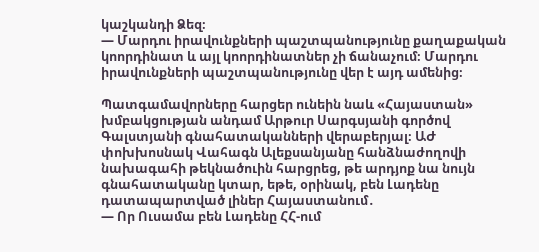կաշկանդի Ձեզ։
— Մարդու իրավունքների պաշտպանությունը քաղաքական կոորդինատ և այլ կոորդինատներ չի ճանաչում։ Մարդու իրավունքների պաշտպանությունը վեր է այդ ամենից։

Պատգամավորները հարցեր ունեին նաև «Հայաստան» խմբակցության անդամ Արթուր Սարգսյանի գործով Գալստյանի գնահատականների վերաբերյալ։ ԱԺ փոխխոսնակ Վահագն Ալեքսանյանը հանձնաժողովի նախագահի թեկնածուին հարցրեց, թե արդյոք նա նույն գնահատականը կտար, եթե, օրինակ, բեն Լադենը դատապարտված լիներ Հայաստանում․
— Որ Ուսամա բեն Լադենը ՀՀ-ում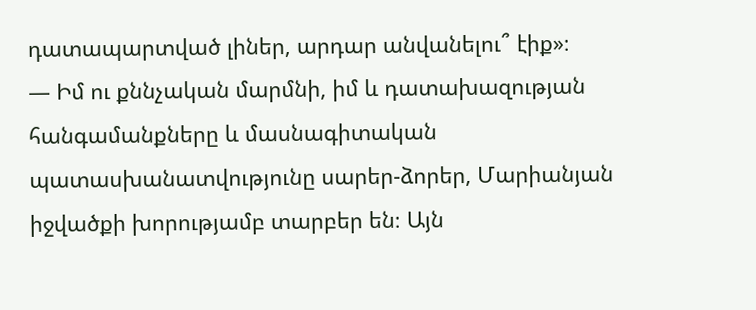դատապարտված լիներ, արդար անվանելու՞ էիք»։
— Իմ ու քննչական մարմնի, իմ և դատախազության հանգամանքները և մասնագիտական պատասխանատվությունը սարեր-ձորեր, Մարիանյան իջվածքի խորությամբ տարբեր են։ Այն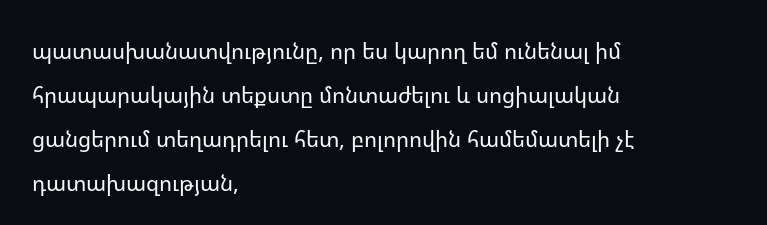պատասխանատվությունը, որ ես կարող եմ ունենալ իմ հրապարակային տեքստը մոնտաժելու և սոցիալական ցանցերում տեղադրելու հետ, բոլորովին համեմատելի չէ դատախազության,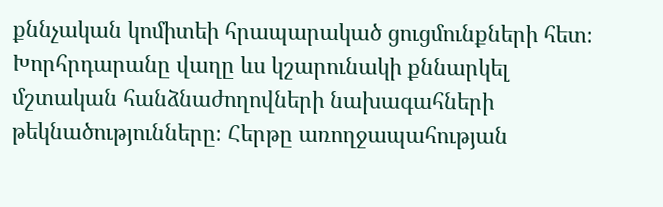քննչական կոմիտեի հրապարակած ցուցմունքների հետ։
Խորհրդարանը վաղը ևս կշարունակի քննարկել մշտական հանձնաժողովների նախագահների թեկնածությունները։ Հերթը առողջապահության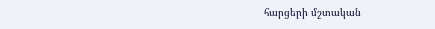հարցերի մշտական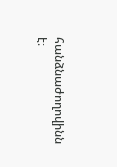հանձնաժողովինն է։